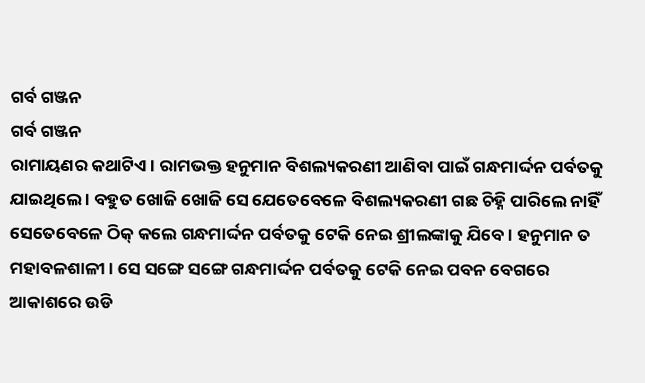ଗର୍ବ ଗଞ୍ଜନ
ଗର୍ବ ଗଞ୍ଜନ
ରାମାୟଣର କଥାଟିଏ । ରାମଭକ୍ତ ହନୁମାନ ବିଶଲ୍ୟକରଣୀ ଆଣିବା ପାଇଁ ଗନ୍ଧମାର୍ଦ୍ଦନ ପର୍ବତକୁ ଯାଇଥିଲେ । ବହୁତ ଖୋଜି ଖୋଜି ସେ ଯେତେବେଳେ ବିଶଲ୍ୟକରଣୀ ଗଛ ଚିହ୍ନି ପାରିଲେ ନାହିଁ ସେତେବେଳେ ଠିକ୍ କଲେ ଗନ୍ଧମାର୍ଦ୍ଦନ ପର୍ବତକୁ ଟେକି ନେଇ ଶ୍ରୀଲଙ୍କାକୁ ଯିବେ । ହନୁମାନ ତ ମହାବଳଶାଳୀ । ସେ ସଙ୍ଗେ ସଙ୍ଗେ ଗନ୍ଧମାର୍ଦ୍ଦନ ପର୍ବତକୁ ଟେକି ନେଇ ପବନ ବେଗରେ ଆକାଶରେ ଉଡି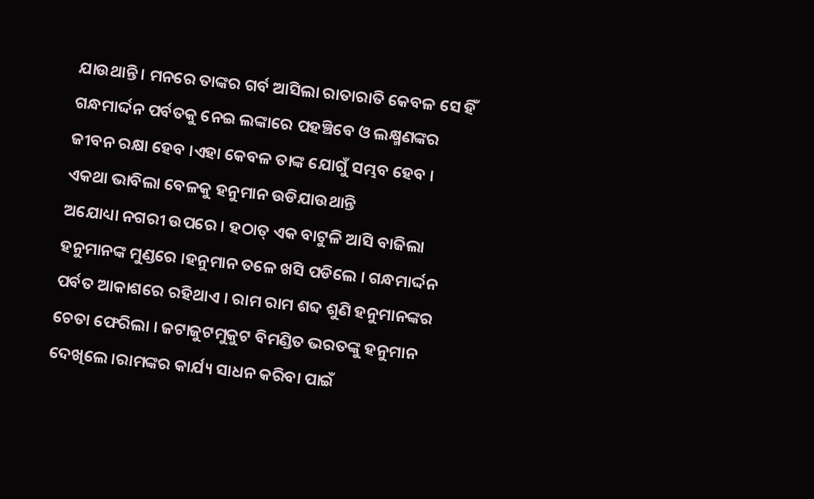ଯାଉଥାନ୍ତି । ମନରେ ତାଙ୍କର ଗର୍ବ ଆସିଲା ରାତାରାତି କେବଳ ସେ ହିଁ ଗନ୍ଧମାର୍ଦ୍ଦନ ପର୍ବତକୁ ନେଇ ଲଙ୍କାରେ ପହଞ୍ଚିବେ ଓ ଲକ୍ଷ୍ମଣଙ୍କର ଜୀବନ ରକ୍ଷା ହେବ ।ଏହା କେବଳ ତାଙ୍କ ଯୋଗୁଁ ସମ୍ଭବ ହେବ । ଏକଥା ଭାବିଲା ବେଳକୁ ହନୁମାନ ଉଡିଯାଉଥାନ୍ତି
ଅଯୋଧ୍ୟା ନଗରୀ ଉପରେ । ହଠାତ୍ ଏକ ବାଟୁଳି ଆସି ବାଜିଲା ହନୁମାନଙ୍କ ମୁଣ୍ଡରେ ।ହନୁମାନ ତଳେ ଖସି ପଡିଲେ । ଗନ୍ଧମାର୍ଦ୍ଦନ ପର୍ବତ ଆକାଶରେ ରହିଥାଏ । ରାମ ରାମ ଶବ୍ଦ ଶୁଣି ହନୁମାନଙ୍କର ଚେତା ଫେରିଲା । ଜଟାଜୁଟମୁକୁଟ ବିମଣ୍ଡିତ ଭରତଙ୍କୁ ହନୁମାନ ଦେଖିଲେ ।ରାମଙ୍କର କାର୍ଯ୍ୟ ସାଧନ କରିବା ପାଇଁ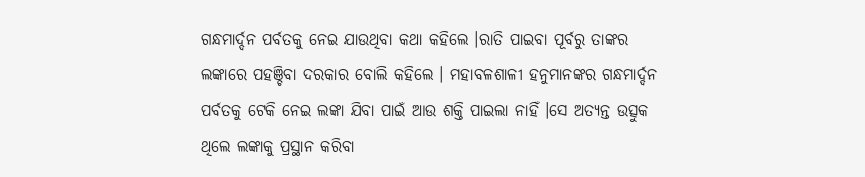ଗନ୍ଧମାର୍ଦ୍ଦନ ପର୍ବତକୁ ନେଇ ଯାଉଥିବା କଥା କହିଲେ ।ରାତି ପାଇବା ପୂର୍ବରୁ ତାଙ୍କର ଲଙ୍କାରେ ପହଞ୍ଚିବା ଦରକାର ବୋଲି କହିଲେ । ମହାବଳଶାଳୀ ହନୁମାନଙ୍କର ଗନ୍ଧମାର୍ଦ୍ଦନ ପର୍ବତକୁ ଟେକି ନେଇ ଲଙ୍କା ଯିବା ପାଇଁ ଆଉ ଶକ୍ତି ପାଇଲା ନାହିଁ ।ସେ ଅତ୍ୟନ୍ତ ଉତ୍ସୁକ ଥିଲେ ଲଙ୍କାକୁ ପ୍ରସ୍ଥାନ କରିବା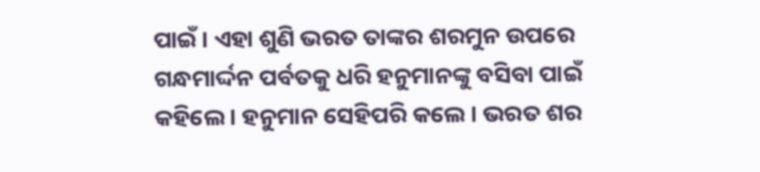ପାଇଁ । ଏହା ଶୁଣି ଭରତ ତାଙ୍କର ଶରମୁନ ଉପରେ ଗନ୍ଧମାର୍ଦ୍ଦନ ପର୍ବତକୁ ଧରି ହନୁମାନଙ୍କୁ ବସିବା ପାଇଁ କହିଲେ । ହନୁମାନ ସେହିପରି କଲେ । ଭରତ ଶର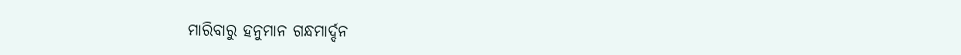ମାରିବାରୁ ହନୁମାନ ଗନ୍ଧମାର୍ଦ୍ଦନ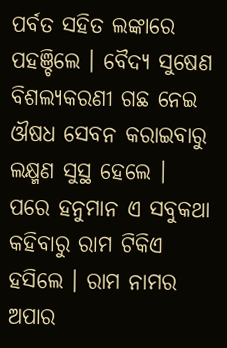ପର୍ବତ ସହିତ ଲଙ୍କାରେ ପହଞ୍ଚିଲେ । ବୈଦ୍ୟ ସୁଷେଣ ବିଶଲ୍ୟକରଣୀ ଗଛ ନେଇ ଔଷଧ ସେବନ କରାଇବାରୁ ଲକ୍ଷ୍ମଣ ସୁସ୍ଥ ହେଲେ ।
ପରେ ହନୁମାନ ଏ ସବୁକଥା କହିବାରୁ ରାମ ଟିକିଏ ହସିଲେ । ରାମ ନାମର ଅପାର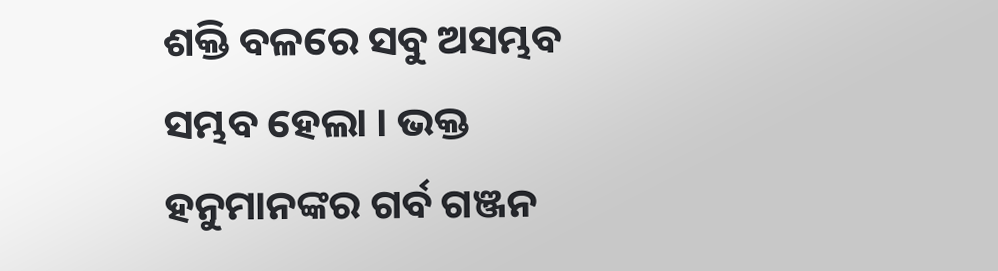ଶକ୍ତି ବଳରେ ସବୁ ଅସମ୍ଭବ ସମ୍ଭବ ହେଲା । ଭକ୍ତ ହନୁମାନଙ୍କର ଗର୍ବ ଗଞ୍ଜନ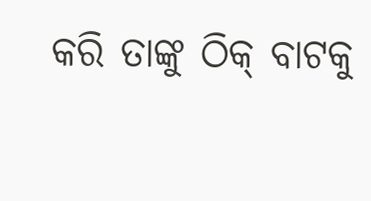କରି ତାଙ୍କୁ ଠିକ୍ ବାଟକୁ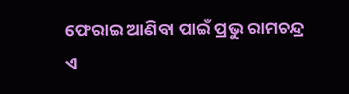ଫେରାଇ ଆଣିବା ପାଇଁ ପ୍ରଭୁ ରାମଚନ୍ଦ୍ର ଏ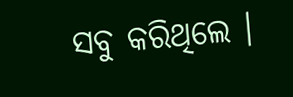ସବୁ କରିଥିଲେ ।